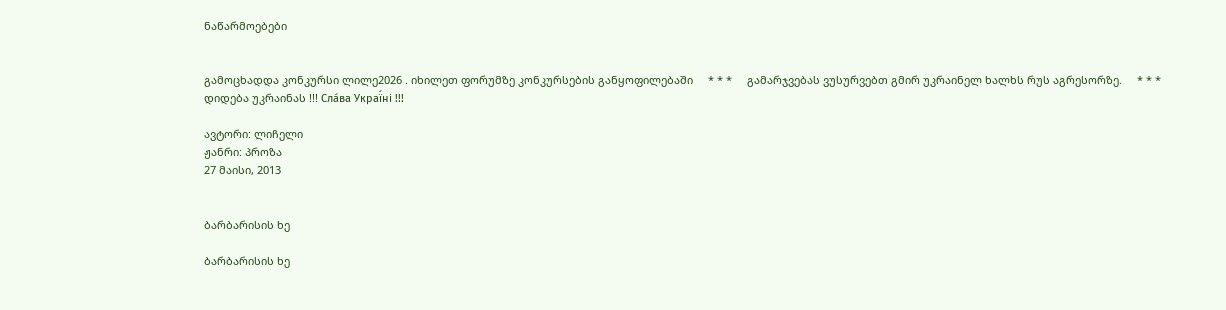ნაწარმოებები


გამოცხადდა კონკურსი ლილე2026 . იხილეთ ფორუმზე კონკურსების განყოფილებაში     * * *     გამარჯვებას ვუსურვებთ გმირ უკრაინელ ხალხს რუს აგრესორზე.     * * *     დიდება უკრაინას !!! Сла́ва Украї́ні !!!

ავტორი: ლიჩელი
ჟანრი: პროზა
27 მაისი, 2013


ბარბარისის ხე

ბარბარისის ხე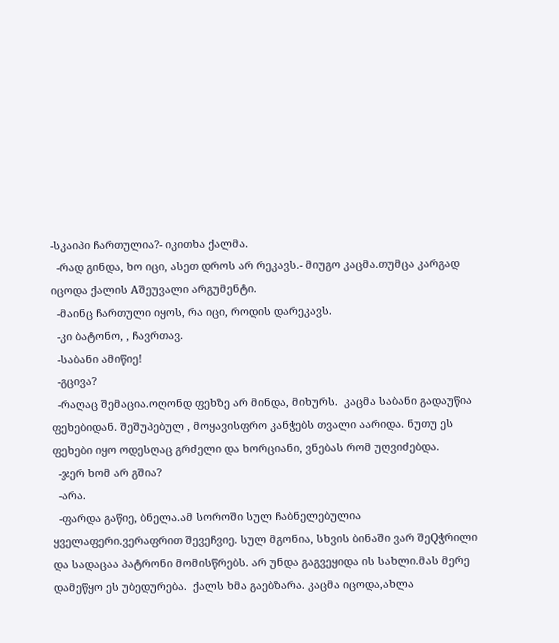-სკაიპი ჩართულია?- იკითხა ქალმა.
  -რად გინდა, ხო იცი, ასეთ დროს არ რეკავს.- მიუგო კაცმა.თუმცა კარგად იცოდა ქალის Aშეუვალი არგუმენტი.
  -მაინც ჩართული იყოს, რა იცი, როდის დარეკავს.
  -კი ბატონო, , ჩავრთავ.
  -საბანი ამიწიე!
  -გცივა?
  -რაღაც შემაცია.ოღონდ ფეხზე არ მინდა, მიხურს.  კაცმა საბანი გადაუწია ფეხებიდან. შეშუპებულ , მოყავისფრო კანჭებს თვალი აარიდა. ნუთუ ეს ფეხები იყო ოდესღაც გრძელი და ხორციანი, ვნებას რომ უღვიძებდა.
  -ჯერ ხომ არ გშია?
  -არა.
  -ფარდა გაწიე, ბნელა.ამ სოროში სულ ჩაბნელებულია ყველაფერი.ვერაფრით შევეჩვიე. სულ მგონია, სხვის ბინაში ვარ შეQჭრილი და სადაცაა პატრონი მომისწრებს. არ უნდა გაგვეყიდა ის სახლი.მას მერე დამეწყო ეს უბედურება.  ქალს ხმა გაებზარა. კაცმა იცოდა,ახლა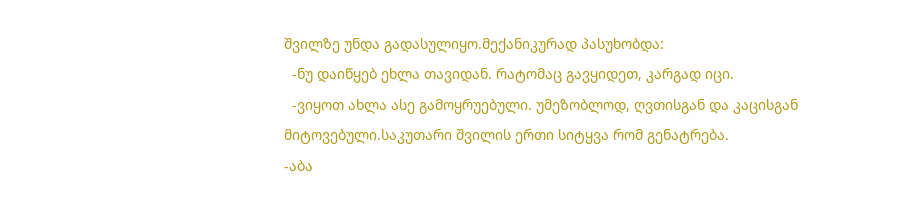შვილზე უნდა გადასულიყო.მექანიკურად პასუხობდა:
  -ნუ დაიწყებ ეხლა თავიდან. რატომაც გავყიდეთ, კარგად იცი.
  -ვიყოთ ახლა ასე გამოყრუებული. უმეზობლოდ, ღვთისგან და კაცისგან მიტოვებული.საკუთარი შვილის ერთი სიტყვა რომ გენატრება.
-აბა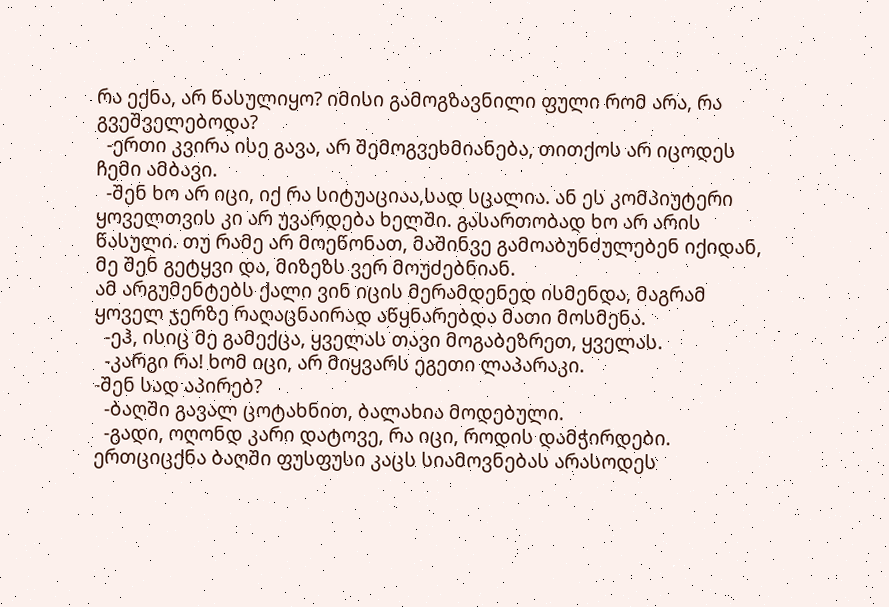რა ექნა, არ წასულიყო? იმისი გამოგზავნილი ფული რომ არა, რა გვეშველებოდა?
  -ერთი კვირა ისე გავა, არ შემოგვეხმიანება, თითქოს არ იცოდეს ჩემი ამბავი.
  -შენ ხო არ იცი, იქ რა სიტუაციაა,სად სცალია. ან ეს კომპიუტერი ყოველთვის კი არ უვარდება ხელში. გასართობად ხო არ არის წასული. თუ რამე არ მოეწონათ, მაშინვე გამოაბუნძულებენ იქიდან, მე შენ გეტყვი და, მიზეზს ვერ მოუძებნიან.
ამ არგუმენტებს ქალი ვინ იცის მერამდენედ ისმენდა, მაგრამ ყოველ ჯერზე რაღაცნაირად აწყნარებდა მათი მოსმენა.
  -ეჰ, ისიც მე გამექცა, ყველას თავი მოგაბეზრეთ, ყველას.
  -კარგი რა! ხომ იცი, არ მიყვარს ეგეთი ლაპარაკი.
-შენ სად აპირებ?
  -ბაღში გავალ ცოტახნით, ბალახია მოდებული.
  -გადი, ოღონდ კარი დატოვე, რა იცი, როდის დამჭირდები.
ერთციცქნა ბაღში ფუსფუსი კაცს სიამოვნებას არასოდეს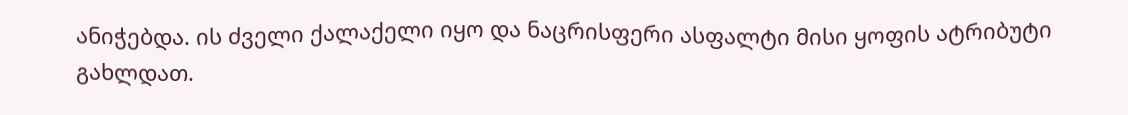ანიჭებდა. ის ძველი ქალაქელი იყო და ნაცრისფერი ასფალტი მისი ყოფის ატრიბუტი გახლდათ.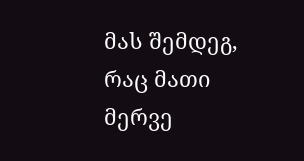მას შემდეგ, რაც მათი მერვე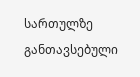სართულზე განთავსებული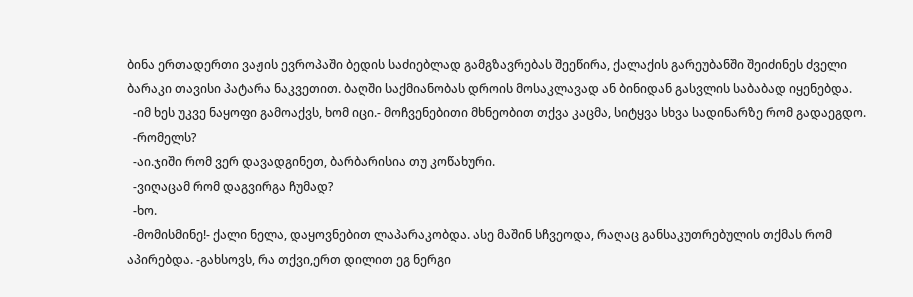ბინა ერთადერთი ვაჟის ევროპაში ბედის საძიებლად გამგზავრებას შეეწირა, ქალაქის გარეუბანში შეიძინეს ძველი ბარაკი თავისი პატარა ნაკვეთით. ბაღში საქმიანობას დროის მოსაკლავად ან ბინიდან გასვლის საბაბად იყენებდა.
  -იმ ხეს უკვე ნაყოფი გამოაქვს, ხომ იცი.- მოჩვენებითი მხნეობით თქვა კაცმა, სიტყვა სხვა სადინარზე რომ გადაეგდო.
  -რომელს?
  -აი.ჯიში რომ ვერ დავადგინეთ, ბარბარისია თუ კოწახური.
  -ვიღაცამ რომ დაგვირგა ჩუმად?
  -ხო.
  -მომისმინე!- ქალი ნელა, დაყოვნებით ლაპარაკობდა. ასე მაშინ სჩვეოდა, რაღაც განსაკუთრებულის თქმას რომ აპირებდა. -გახსოვს, რა თქვი,ერთ დილით ეგ ნერგი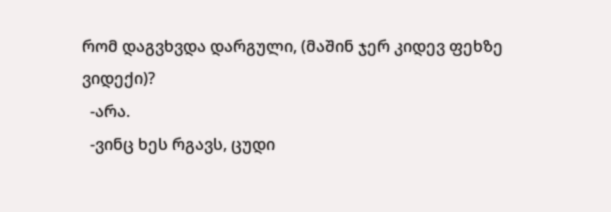რომ დაგვხვდა დარგული, (მაშინ ჯერ კიდევ ფეხზე ვიდექი)?
  -არა.
  -ვინც ხეს რგავს, ცუდი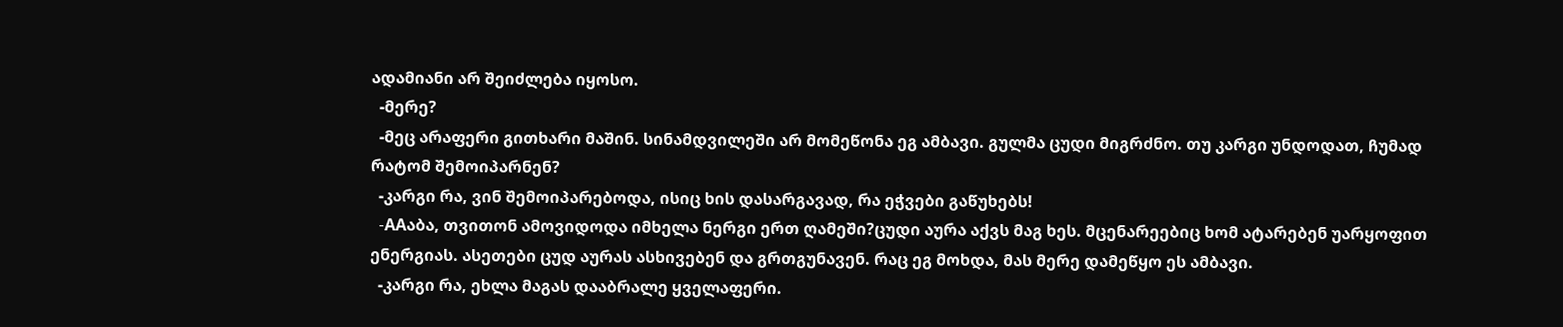ადამიანი არ შეიძლება იყოსო.
  -მერე?
  -მეც არაფერი გითხარი მაშინ. სინამდვილეში არ მომეწონა ეგ ამბავი. გულმა ცუდი მიგრძნო. თუ კარგი უნდოდათ, ჩუმად რატომ შემოიპარნენ?
  -კარგი რა, ვინ შემოიპარებოდა, ისიც ხის დასარგავად, რა ეჭვები გაწუხებს!
  -AAაბა, თვითონ ამოვიდოდა იმხელა ნერგი ერთ ღამეში?ცუდი აურა აქვს მაგ ხეს. მცენარეებიც ხომ ატარებენ უარყოფით ენერგიას. ასეთები ცუდ აურას ასხივებენ და გრთგუნავენ. რაც ეგ მოხდა, მას მერე დამეწყო ეს ამბავი.
  -კარგი რა, ეხლა მაგას დააბრალე ყველაფერი.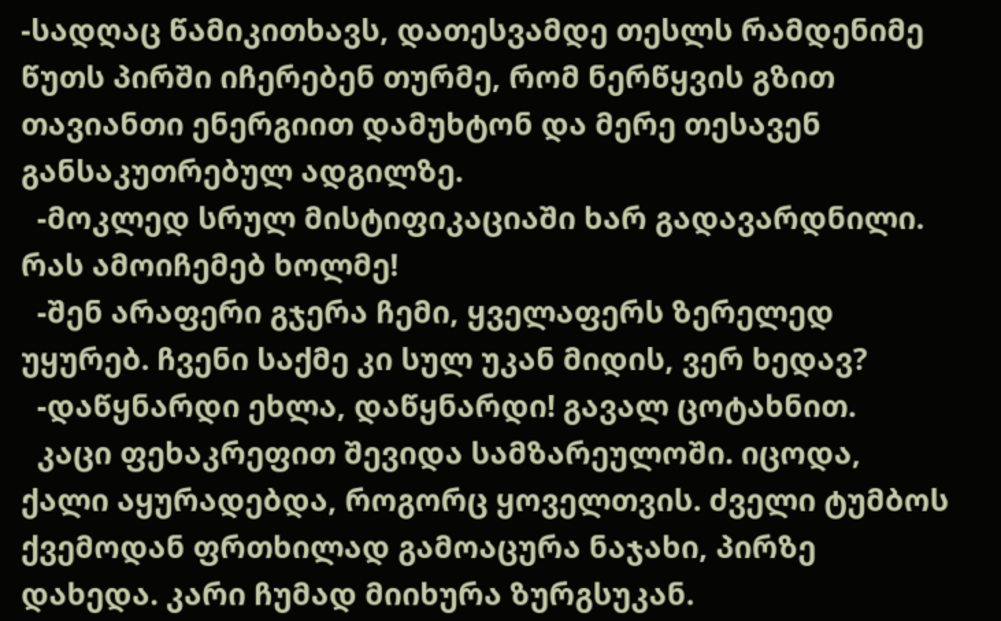-სადღაც წამიკითხავს, დათესვამდე თესლს რამდენიმე წუთს პირში იჩერებენ თურმე, რომ ნერწყვის გზით თავიანთი ენერგიით დამუხტონ და მერე თესავენ განსაკუთრებულ ადგილზე.
  -მოკლედ სრულ მისტიფიკაციაში ხარ გადავარდნილი. რას ამოიჩემებ ხოლმე!
  -შენ არაფერი გჯერა ჩემი, ყველაფერს ზერელედ უყურებ. ჩვენი საქმე კი სულ უკან მიდის, ვერ ხედავ?
  -დაწყნარდი ეხლა, დაწყნარდი! გავალ ცოტახნით.
  კაცი ფეხაკრეფით შევიდა სამზარეულოში. იცოდა, ქალი აყურადებდა, როგორც ყოველთვის. ძველი ტუმბოს ქვემოდან ფრთხილად გამოაცურა ნაჯახი, პირზე დახედა. კარი ჩუმად მიიხურა ზურგსუკან.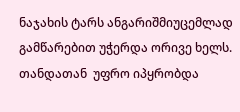ნაჯახის ტარს ანგარიშმიუცემლად გამწარებით უჭერდა ორივე ხელს. თანდათან  უფრო იპყრობდა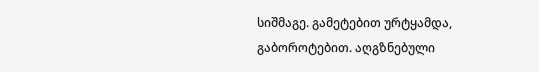სიშმაგე. გამეტებით ურტყამდა, გაბოროტებით. აღგზნებული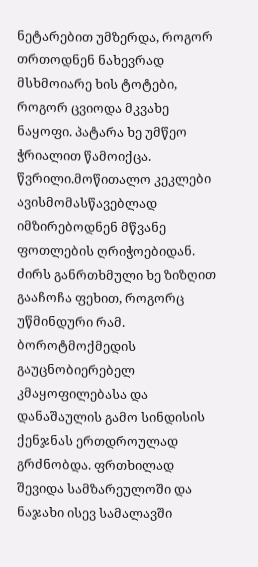ნეტარებით უმზერდა, როგორ თრთოდნენ ნახევრად მსხმოიარე ხის ტოტები, როგორ ცვიოდა მკვახე ნაყოფი. პატარა ხე უმწეო ჭრიალით წამოიქცა. წვრილი.მოწითალო კეკლები ავისმომასწავებლად იმზირებოდნენ მწვანე ფოთლების ღრიჭოებიდან. ძირს განრთხმული ხე ზიზღით გააჩოჩა ფეხით, როგორც უწმინდური რამ. ბოროტმოქმედის გაუცნობიერებელ კმაყოფილებასა და დანაშაულის გამო სინდისის ქენჯნას ერთდროულად გრძნობდა. ფრთხილად შევიდა სამზარეულოში და ნაჯახი ისევ სამალავში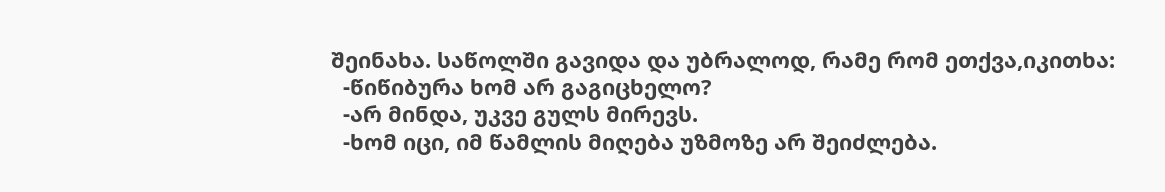შეინახა. საწოლში გავიდა და უბრალოდ, რამე რომ ეთქვა,იკითხა:
  -წიწიბურა ხომ არ გაგიცხელო?
  -არ მინდა, უკვე გულს მირევს.
  -ხომ იცი, იმ წამლის მიღება უზმოზე არ შეიძლება.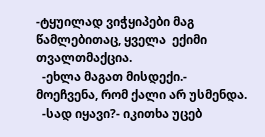-ტყუილად ვიჭყიპები მაგ წამლებითაც, ყველა  ექიმი თვალთმაქცია.
  -ეხლა მაგათ მისდექი.- მოეჩვენა, რომ ქალი არ უსმენდა.
  -სად იყავი?- იკითხა უცებ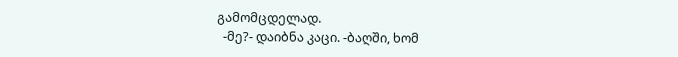გამომცდელად.
  -მე?- დაიბნა კაცი. -ბაღში, ხომ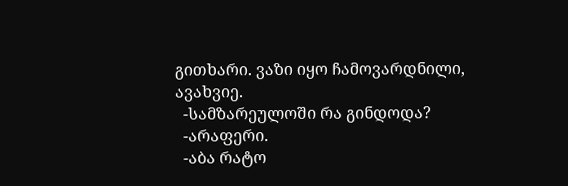გითხარი. ვაზი იყო ჩამოვარდნილი, ავახვიე.
  -სამზარეულოში რა გინდოდა?
  -არაფერი.
  -აბა რატო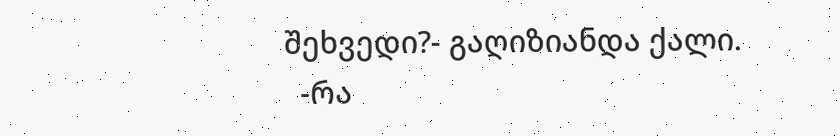შეხვედი?- გაღიზიანდა ქალი.
  -რა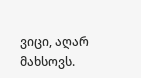ვიცი, აღარ მახსოვს.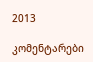2013

კომენტარები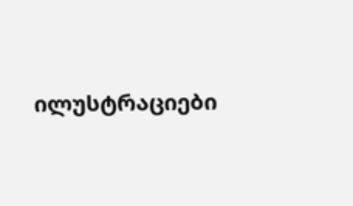ილუსტრაციები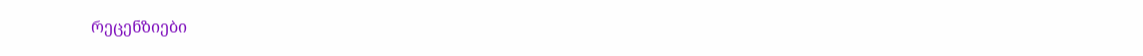რეცენზიები